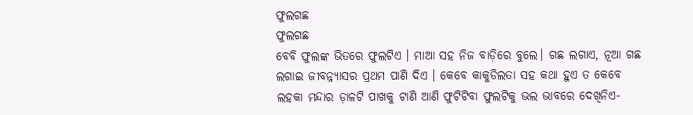ଫୁଲଗଛ
ଫୁଲଗଛ
ବେବି ଫୁଲଙ୍କ ଭିତରେ ଫୁଲଟିଏ । ମାଆ ସହ ନିଜ ବାଡ଼ିରେ ବୁଲେ। ଗଛ ଲଗାଏ, ନୂଆ ଗଛ ଲଗାଇ ଜୀବନ୍ନ୍ୟାସର ପ୍ରଥମ ପାଣି ଦିଏ । କେବେ କାକୁଡିଲତା ସହ କଥା ହୁଏ ତ କେବେ ଲହକା ମନ୍ଦାର ଡ଼ାଳଟି ପାଖକୁ ଟାଣି ଆଣି ଫୁଟିଟିବା ଫୁଲଟିକୁ ଭଲ ଭାବରେ ଦେଖିନିଏ-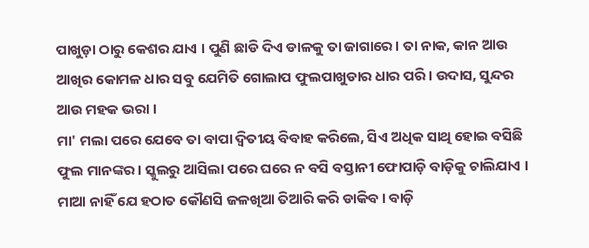ପାଖୁଡ଼ା ଠାରୁ କେଶର ଯାଏ । ପୁଣି ଛାଡି ଦିଏ ଡାଳକୁ ତା ଜାଗାରେ। ତା ନାକ, କାନ ଆଉ ଆଖିର କୋମଳ ଧାର ସବୁ ଯେମିତି ଗୋଲାପ ଫୁଲପାଖୁଡାର ଧାର ପରି । ଉଦାସ, ସୁନ୍ଦର ଆଉ ମହକ ଭରା ।
ମା' ମଲା ପରେ ଯେବେ ତା ବାପା ଦ୍ଵିତୀୟ ବିବାହ କରିଲେ, ସିଏ ଅଧିକ ସାଥି ହୋଇ ବସିଛି ଫୁଲ ମାନଙ୍କର। ସ୍କୁଲରୁ ଆସିଲା ପରେ ଘରେ ନ ବସି ବସ୍ତାନୀ ଫୋପାଡ଼ି ବାଡ଼ିକୁ ଚାଲିଯାଏ । ମାଆ ନାହିଁ ଯେ ହଠାତ କୌଣସି ଜଳଖିଆ ତିଆରି କରି ଡାକିବ । ବାଡ଼ି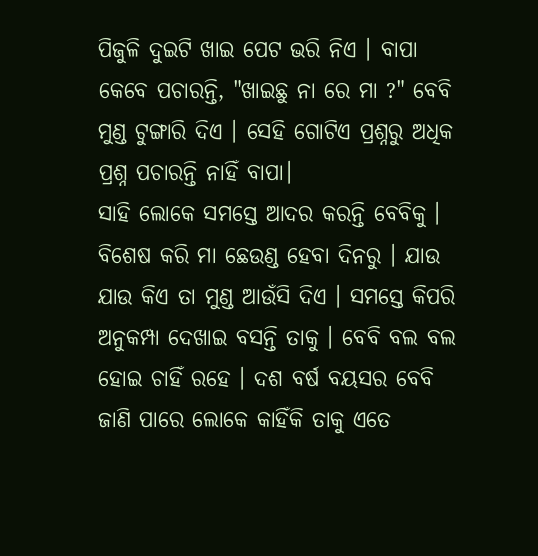ପିଜୁଳି ଦୁଇଟି ଖାଇ ପେଟ ଭରି ନିଏ । ବାପା କେବେ ପଚାରନ୍ତି, "ଖାଇଛୁ ନା ରେ ମା ?" ବେବି ମୁଣ୍ଡ ଟୁଙ୍ଗାରି ଦିଏ । ସେହି ଗୋଟିଏ ପ୍ରଶ୍ନରୁ ଅଧିକ ପ୍ରଶ୍ନ ପଚାରନ୍ତି ନାହିଁ ବାପା।
ସାହି ଲୋକେ ସମସ୍ତେ ଆଦର କରନ୍ତି ବେବିକୁ । ବିଶେଷ କରି ମା ଛେଉଣ୍ଡ ହେବା ଦିନରୁ । ଯାଉ ଯାଉ କିଏ ତା ମୁଣ୍ଡ ଆଉଁସି ଦିଏ । ସମସ୍ତେ କିପରି ଅନୁକମ୍ପା ଦେଖାଇ ବସନ୍ତି ତାକୁ । ବେବି ବଲ ବଲ ହୋଇ ଚାହିଁ ରହେ । ଦଶ ବର୍ଷ ବୟସର ବେବି ଜାଣି ପାରେ ଲୋକେ କାହିଁକି ତାକୁ ଏତେ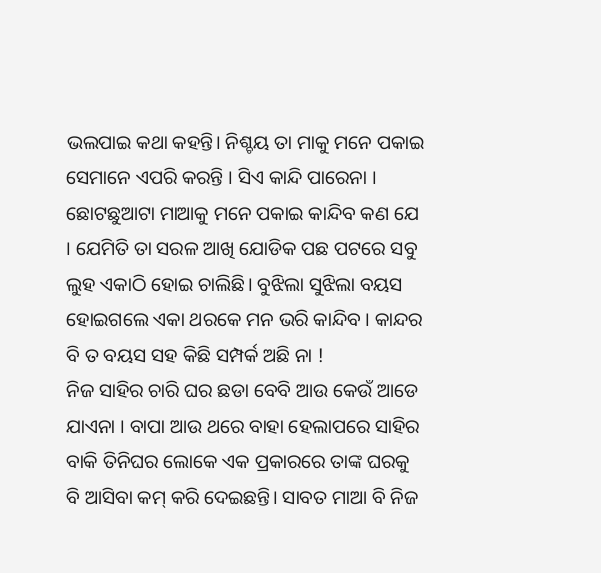ଭଲପାଇ କଥା କହନ୍ତି। ନିଶ୍ଚୟ ତା ମାକୁ ମନେ ପକାଇ ସେମାନେ ଏପରି କରନ୍ତି । ସିଏ କାନ୍ଦି ପାରେନା । ଛୋଟଛୁଆଟା ମାଆକୁ ମନେ ପକାଇ କାନ୍ଦିବ କଣ ଯେ । ଯେମିତି ତା ସରଳ ଆଖି ଯୋଡିକ ପଛ ପଟରେ ସବୁ ଲୁହ ଏକାଠି ହୋଇ ଚାଲିଛି। ବୁଝିଲା ସୁଝିଲା ବୟସ ହୋଇଗଲେ ଏକା ଥରକେ ମନ ଭରି କାନ୍ଦିବ । କାନ୍ଦର ବି ତ ବୟସ ସହ କିଛି ସମ୍ପର୍କ ଅଛି ନା !
ନିଜ ସାହିର ଚାରି ଘର ଛଡା ବେବି ଆଉ କେଉଁ ଆଡେ ଯାଏନା । ବାପା ଆଉ ଥରେ ବାହା ହେଲାପରେ ସାହିର ବାକି ତିନିଘର ଲୋକେ ଏକ ପ୍ରକାରରେ ତାଙ୍କ ଘରକୁ ବି ଆସିବା କମ୍ କରି ଦେଇଛନ୍ତି। ସାବତ ମାଆ ବି ନିଜ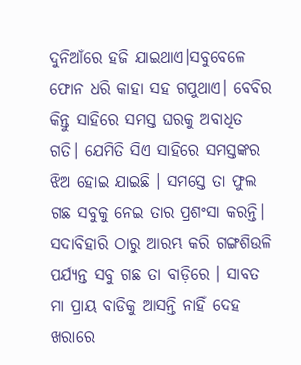ଦୁନିଆଁରେ ହଜି ଯାଇଥାଏ।ସବୁବେଳେ ଫୋନ ଧରି କାହା ସହ ଗପୁଥାଏ। ବେବିର କିନ୍ତୁ ସାହିରେ ସମସ୍ତ ଘରକୁ ଅବାଧିତ ଗତି। ଯେମିତି ସିଏ ସାହିରେ ସମସ୍ତଙ୍କର ଝିଅ ହୋଇ ଯାଇଛି । ସମସ୍ତେ ତା ଫୁଲ ଗଛ ସବୁକୁ ନେଇ ତାର ପ୍ରଶଂସା କରନ୍ତି। ସଦାବିହାରି ଠାରୁ ଆରମ୍ଭ କରି ଗଙ୍ଗଶିଉଳି ପର୍ଯ୍ୟନ୍ତ ସବୁ ଗଛ ତା ବାଡ଼ିରେ । ସାବତ ମା ପ୍ରାୟ ବାଡିକୁ ଆସନ୍ତି ନାହିଁ ଦେହ ଖରାରେ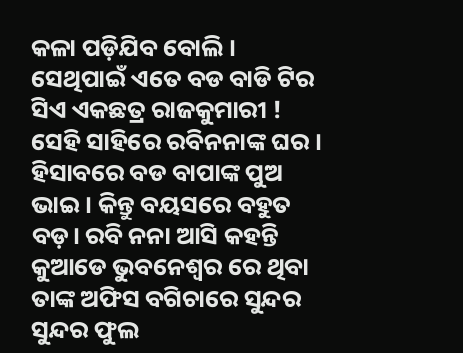କଳା ପଡ଼ିଯିବ ବୋଲି । ସେଥିପାଇଁ ଏତେ ବଡ ବାଡି ଟିର ସିଏ ଏକଛତ୍ର ରାଜକୁମାରୀ !
ସେହି ସାହିରେ ରବିନନାଙ୍କ ଘର । ହିସାବରେ ବଡ ବାପାଙ୍କ ପୁଅ ଭାଇ। କିନ୍ତୁ ବୟସରେ ବହୁତ ବଡ଼। ରବି ନନା ଆସି କହନ୍ତି କୁଆଡେ ଭୁବନେଶ୍ୱର ରେ ଥିବା ତାଙ୍କ ଅଫିସ ବଗିଚାରେ ସୁନ୍ଦର ସୁନ୍ଦର ଫୁଲ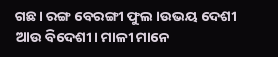ଗଛ। ରଙ୍ଗ ବେରଙ୍ଗୀ ଫୁଲ ।ଉଭୟ ଦେଶୀ ଆଉ ବିଦେଶୀ। ମାଳୀ ମାନେ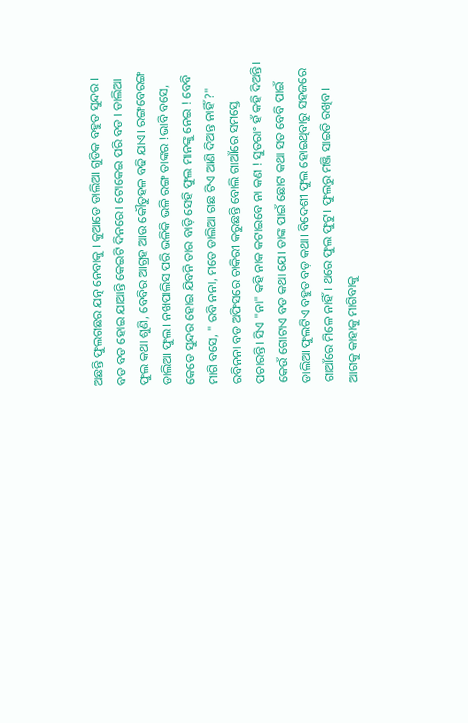ଅଛନ୍ତି ଫୁଲଗଛର ଯତ୍ନ ନେବାକୁ । କୁଆଡେ ଡାଲିଆ ଗୁଡିକ ବହୁତ ସୁନ୍ଦର । ବଡ ବଡ ହୋଇ ଯାଆନ୍ତି କେଇଟି ଦିନରେ। ଟୋକେଇ ପରି ବଡ । ଡାଲିଆ ଫୁଲ କଥା ଶୁଣି, ବେବିର ଆଗ୍ରହ ଆଉ କୌତୁହଳ ବଢି ଯାଏ। ରଙ୍ଗବେରଙ୍ଗ ଡାଲିଆ ଫୁଲ। ନଖପାଲିସ ପରି ଭଳିକି ଭଳି ରଙ୍ଗ ତାଙ୍କର !ଭାବି ବସେ, କେଡେ ସୁନ୍ଦର ହୋଇ ଯିବନି ତାର ବାଡ଼ି ସେହି ଫୁଲ ମାନଙ୍କୁ ନେଇ ! ବେବି ମାଗି ବସେ, " ରବି ନନା, ମତେ ଡାଲିଆ ଗଛ ଟିଏ ଆଣି ଦିଅନ୍ତ ନାହିଁ ?"
ରବିନନା ବଡ ଅଫିସରେ ଚାକିରୀ କରୁଛନ୍ତି ବୋଲି ଗାଆଁରେ ସମସ୍ତେ ପଚାରନ୍ତି। ସିଏ "ନା" କହି ନାକ କଟାଇବେ ନା କଣ ! ସୁତରାଂ ହଁ କହି ଦିଅନ୍ତି। କେଉଁ ଗୋଟାଏ ବଡ କଥା ଯେ। ତାଙ୍କ ପାଇଁ ଛୋଟ କଥା ସତ ବେବି ପାଇଁ ଡାଲିଆ ଫୁଲଟିଏ ବହୁତ ବଡ଼ କଥା। ବିଦେଶୀ ଫୁଲ ହୋଇଥିବାରୁ ସହଜରେ ଗାଆଁରେ ମିଳେ ନାହିଁ। ଥରେ ଫୁଲ ଫୁଟୁ। ଫୁଲରୁ ମଞ୍ଜି ସାଇତି ରଖିବ। ଆଗକୁ କାହାକୁ ମାଗିବାକୁ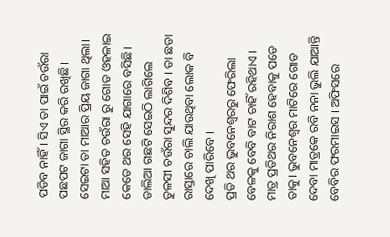ପଡିବ ନାହିଁ। ସିଏ ତା ପାଇଁ ଚଉଁରା ପଛପଟ ଜାଗା ସ୍ଥିର କରି ରଖିଛି। ସେଇଟା ତା ମାଆର ପ୍ରିୟ ଜାଗା ଥିଲା। ମାଆ ସହିତ ଚଉଁରା ରୁ ଗୋଡ ଓହଳାଇ କେତେ ଥର ସେହି ଯାଗାରେ ବସିଛି। ଡାଲିଆ ଗଛଟି ସେଇଠି ଲାଗିଲେ ତୁଳସୀ ଚଉଁରା ସୁନ୍ଦର ଦିଶିବ । ତା ଛଡା ରାସ୍ତାରେ ଚାଲି ଯାଉଥିବା ଲୋକ ବି ଦେଖି ପାରିବେ ।
ପ୍ରତି ଥର ଭୁବନେଶ୍ୱରରୁ ଫେରିଲା ବେଳକୁ ବେବି ବାଟ ଚାହିଁ ରହିଥାଏ । ମାତ୍ର ପ୍ରତିଥର ନିରାଶ ହେବାକୁ ପଡେ ତାକୁ। ଭୁବନେଶ୍ୱର ମାଟିରେ ଗୋଡ ଦେବା ମାତ୍ରକେ ରବି ନନା ଭୁଲି ଯାଆନ୍ତି ବେବିର ଫରମାଇସ । ଅଫିସରେ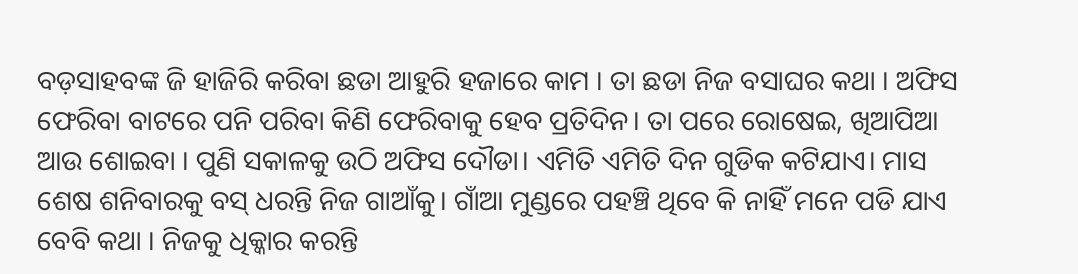ବଡ଼ସାହବଙ୍କ ଜି ହାଜିରି କରିବା ଛଡା ଆହୁରି ହଜାରେ କାମ । ତା ଛଡା ନିଜ ବସାଘର କଥା । ଅଫିସ ଫେରିବା ବାଟରେ ପନି ପରିବା କିଣି ଫେରିବାକୁ ହେବ ପ୍ରତିଦିନ। ତା ପରେ ରୋଷେଇ, ଖିଆପିଆ ଆଉ ଶୋଇବା । ପୁଣି ସକାଳକୁ ଉଠି ଅଫିସ ଦୌଡା। ଏମିତି ଏମିତି ଦିନ ଗୁଡିକ କଟିଯାଏ। ମାସ ଶେଷ ଶନିବାରକୁ ବସ୍ ଧରନ୍ତି ନିଜ ଗାଆଁକୁ। ଗାଁଆ ମୁଣ୍ଡରେ ପହଞ୍ଚି ଥିବେ କି ନାହିଁ ମନେ ପଡି ଯାଏ ବେବି କଥା । ନିଜକୁ ଧିକ୍କାର କରନ୍ତି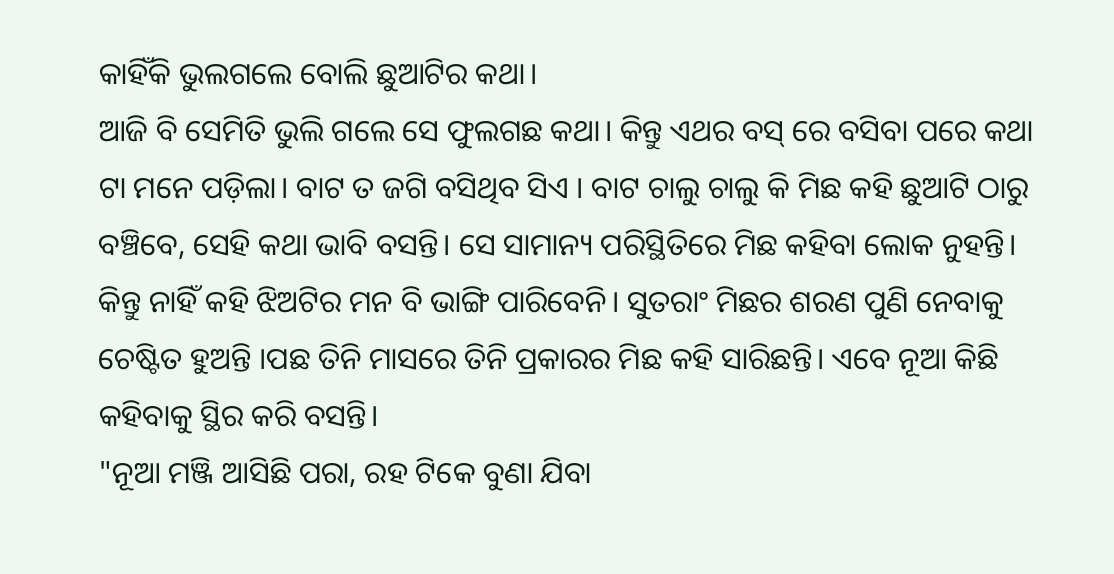କାହିଁକି ଭୁଲଗଲେ ବୋଲି ଛୁଆଟିର କଥା।
ଆଜି ବି ସେମିତି ଭୁଲି ଗଲେ ସେ ଫୁଲଗଛ କଥା। କିନ୍ତୁ ଏଥର ବସ୍ ରେ ବସିବା ପରେ କଥା ଟା ମନେ ପଡ଼ିଲା। ବାଟ ତ ଜଗି ବସିଥିବ ସିଏ । ବାଟ ଚାଲୁ ଚାଲୁ କି ମିଛ କହି ଛୁଆଟି ଠାରୁ ବଞ୍ଚିବେ, ସେହି କଥା ଭାବି ବସନ୍ତି। ସେ ସାମାନ୍ୟ ପରିସ୍ଥିତିରେ ମିଛ କହିବା ଲୋକ ନୁହନ୍ତି। କିନ୍ତୁ ନାହିଁ କହି ଝିଅଟିର ମନ ବି ଭାଙ୍ଗି ପାରିବେନି। ସୁତରାଂ ମିଛର ଶରଣ ପୁଣି ନେବାକୁ ଚେଷ୍ଟିତ ହୁଅନ୍ତି ।ପଛ ତିନି ମାସରେ ତିନି ପ୍ରକାରର ମିଛ କହି ସାରିଛନ୍ତି। ଏବେ ନୂଆ କିଛି କହିବାକୁ ସ୍ଥିର କରି ବସନ୍ତି।
"ନୂଆ ମଞ୍ଜି ଆସିଛି ପରା, ରହ ଟିକେ ବୁଣା ଯିବା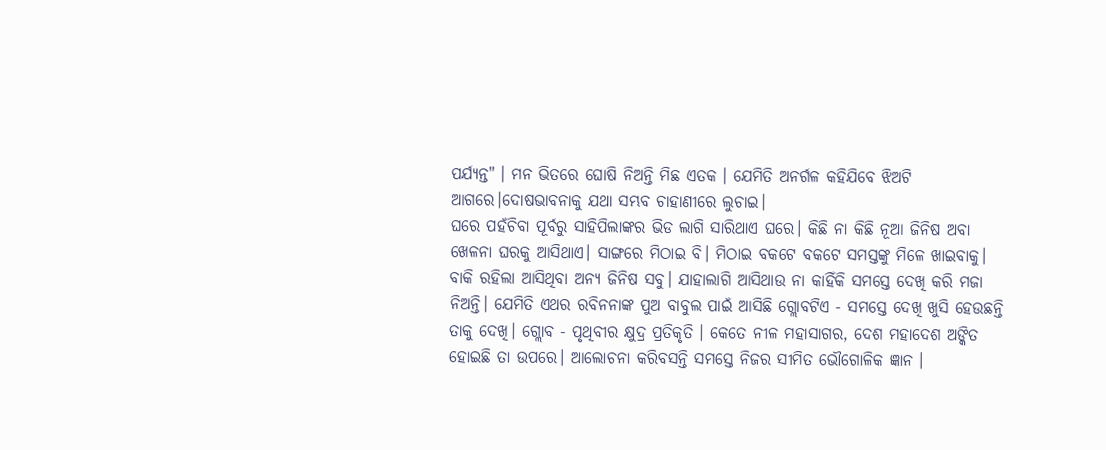ପର୍ଯ୍ୟନ୍ତ" । ମନ ଭିତରେ ଘୋଷି ନିଅନ୍ତି ମିଛ ଏତକ । ଯେମିତି ଅନର୍ଗଳ କହିଯିବେ ଝିଅଟି ଆଗରେ।ଦୋଷଭାବନାକୁ ଯଥା ସମ୍ଭବ ଚାହାଣୀରେ ଲୁଚାଇ।
ଘରେ ପହଁଚିବା ପୂର୍ବରୁ ସାହିପିଲାଙ୍କର ଭିଡ ଲାଗି ସାରିଥାଏ ଘରେ। କିଛି ନା କିଛି ନୂଆ ଜିନିଷ ଅବା ଖେଳନା ଘରକୁ ଆସିଥାଏ। ସାଙ୍ଗରେ ମିଠାଇ ବି। ମିଠାଇ ବକଟେ ବକଟେ ସମସ୍ତଙ୍କୁ ମିଳେ ଖାଇବାକୁ। ବାକି ରହିଲା ଆସିଥିବା ଅନ୍ୟ ଜିନିଷ ସବୁ। ଯାହାଲାଗି ଆସିଥାଉ ନା କାହିଁକି ସମସ୍ତେ ଦେଖି କରି ମଜା ନିଅନ୍ତି। ଯେମିତି ଏଥର ରବିନନାଙ୍କ ପୁଅ ବାବୁଲ ପାଇଁ ଆସିଛି ଗ୍ଲୋବଟିଏ - ସମସ୍ତେ ଦେଖି ଖୁସି ହେଉଛନ୍ତି ତାକୁ ଦେଖି। ଗ୍ଲୋବ - ପୃଥିବୀର କ୍ଷୁଦ୍ର ପ୍ରତିକୃତି । କେତେ ନୀଳ ମହାସାଗର, ଦେଶ ମହାଦେଶ ଅଙ୍କିତ ହୋଇଛି ତା ଉପରେ। ଆଲୋଚନା କରିବସନ୍ତି ସମସ୍ତେ ନିଜର ସୀମିତ ଭୌଗୋଳିକ ଜ୍ଞାନ ।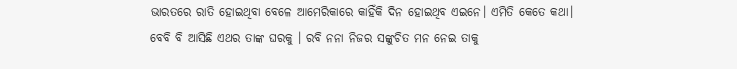ଭାରତରେ ରାତି ହୋଇଥିବା ବେଳେ ଆମେରିକାରେ କାହିଁକି ଦିନ ହୋଇଥିବ ଏଇନେ। ଏମିତି କେତେ କଥା।
ବେବି ବି ଆସିଛି ଏଥର ତାଙ୍କ ଘରକୁ । ରବି ନନା ନିଜର ସଙ୍କୁଚିତ ମନ ନେଇ ତାକୁ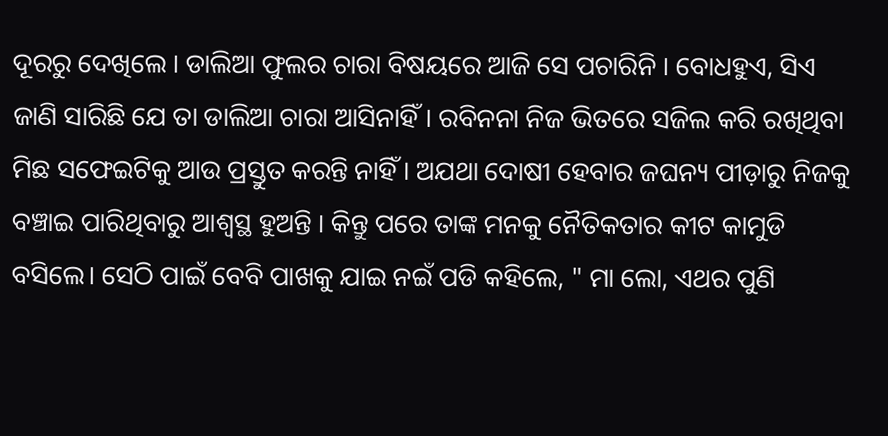ଦୂରରୁ ଦେଖିଲେ । ଡାଲିଆ ଫୁଲର ଚାରା ବିଷୟରେ ଆଜି ସେ ପଚାରିନି । ବୋଧହୁଏ, ସିଏ ଜାଣି ସାରିଛି ଯେ ତା ଡାଲିଆ ଚାରା ଆସିନାହିଁ। ରବିନନା ନିଜ ଭିତରେ ସଜିଲ କରି ରଖିଥିବା ମିଛ ସଫେଇଟିକୁ ଆଉ ପ୍ରସ୍ତୁତ କରନ୍ତି ନାହିଁ । ଅଯଥା ଦୋଷୀ ହେବାର ଜଘନ୍ୟ ପୀଡ଼ାରୁ ନିଜକୁ ବଞ୍ଚାଇ ପାରିଥିବାରୁ ଆଶ୍ୱସ୍ଥ ହୁଅନ୍ତି । କିନ୍ତୁ ପରେ ତାଙ୍କ ମନକୁ ନୈତିକତାର କୀଟ କାମୁଡି ବସିଲେ। ସେଠି ପାଇଁ ବେବି ପାଖକୁ ଯାଇ ନଇଁ ପଡି କହିଲେ, " ମା ଲୋ, ଏଥର ପୁଣି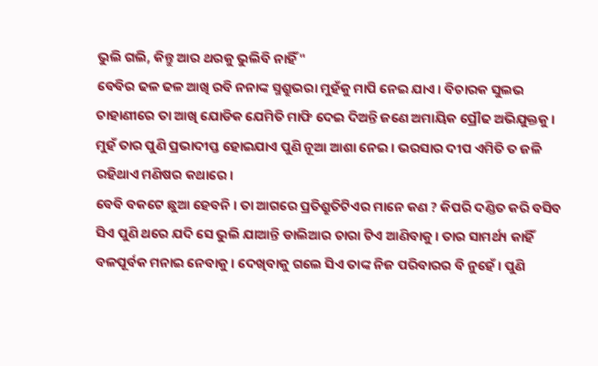ଭୁଲି ଗଲି, କିନ୍ତୁ ଆର ଥରକୁ ଭୁଲିବି ନାହିଁ"
ବେବିର ଢଳ ଢଳ ଆଖି ରବି ନନାଙ୍କ ସ୍ମଶ୍ରୁଭରା ମୁହଁକୁ ମାପି ନେଇ ଯାଏ। ବିଚାରକ ସୁଲଭ ଚାହାଣୀରେ ତା ଆଖି ଯୋଡିକ ଯେମିତି ମାଫି ଦେଇ ଦିଅନ୍ତି ଜଣେ ଅମାୟିକ ପ୍ରୌଢ ଅଭିଯୁକ୍ତକୁ। ମୁହଁ ତାର ପୁଣି ପ୍ରଭାଦୀପ୍ତ ହୋଇଯାଏ ପୁଣି ନୂଆ ଆଶା ନେଇ। ଭରସାର ଦୀପ ଏମିତି ତ ଜଳି ରହିଥାଏ ମଣିଷର କଥାରେ।
ବେବି ବକଟେ ଛୁଆ ହେବନି। ତା ଆଗରେ ପ୍ରତିଶ୍ରୁତିଟିଏର ମାନେ କଣ ? କିପରି ଦଣ୍ଡିତ କରି ବସିବ ସିଏ ପୁଣି ଥରେ ଯଦି ସେ ଭୁଲି ଯାଆନ୍ତି ଡାଲିଆର ଚାରା ଟିଏ ଆଣିବାକୁ। ତାର ସାମର୍ଥ୍ୟ କାହିଁ ବଳପୂର୍ବକ ମନାଇ ନେବାକୁ। ଦେଖିବାକୁ ଗଲେ ସିଏ ତାଙ୍କ ନିଜ ପରିବାରର ବି ନୁହେଁ । ପୁଣି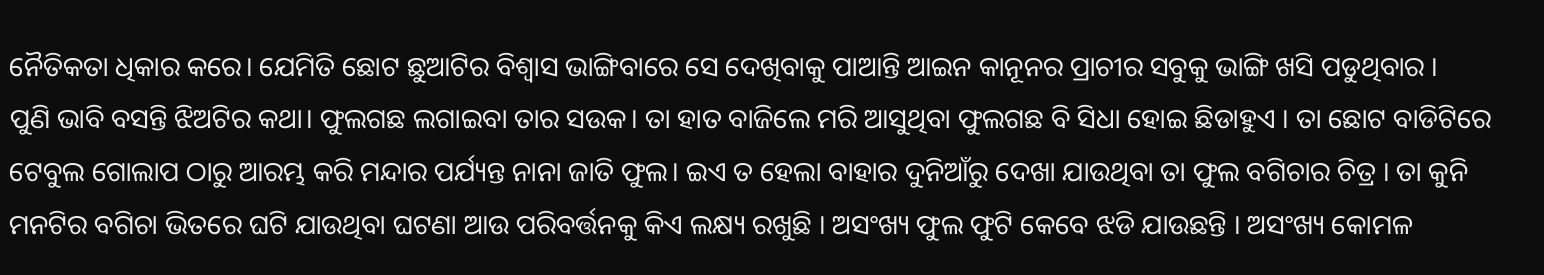ନୈତିକତା ଧିକାର କରେ। ଯେମିତି ଛୋଟ ଛୁଆଟିର ବିଶ୍ୱାସ ଭାଙ୍ଗିବାରେ ସେ ଦେଖିବାକୁ ପାଆନ୍ତି ଆଇନ କାନୂନର ପ୍ରାଚୀର ସବୁକୁ ଭାଙ୍ଗି ଖସି ପଡୁଥିବାର ।
ପୁଣି ଭାବି ବସନ୍ତି ଝିଅଟିର କଥା। ଫୁଲଗଛ ଲଗାଇବା ତାର ସଉକ। ତା ହାତ ବାଜିଲେ ମରି ଆସୁଥିବା ଫୁଲଗଛ ବି ସିଧା ହୋଇ ଛିଡାହୁଏ । ତା ଛୋଟ ବାଡିଟିରେ ଟେବୁଲ ଗୋଲାପ ଠାରୁ ଆରମ୍ଭ କରି ମନ୍ଦାର ପର୍ଯ୍ୟନ୍ତ ନାନା ଜାତି ଫୁଲ। ଇଏ ତ ହେଲା ବାହାର ଦୁନିଆଁରୁ ଦେଖା ଯାଉଥିବା ତା ଫୁଲ ବଗିଚାର ଚିତ୍ର । ତା କୁନି ମନଟିର ବଗିଚା ଭିତରେ ଘଟି ଯାଉଥିବା ଘଟଣା ଆଉ ପରିବର୍ତ୍ତନକୁ କିଏ ଲକ୍ଷ୍ୟ ରଖୁଛି । ଅସଂଖ୍ୟ ଫୁଲ ଫୁଟି କେବେ ଝଡି ଯାଉଛନ୍ତି । ଅସଂଖ୍ୟ କୋମଳ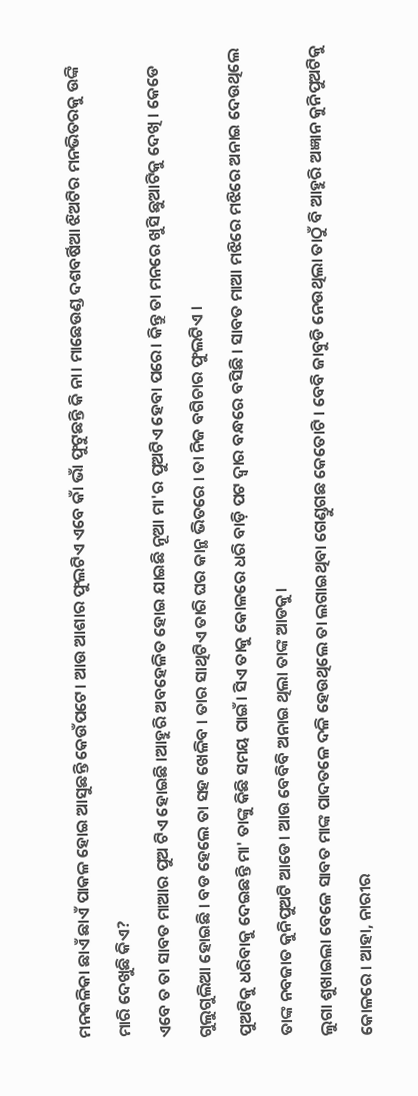ମନକଳିକା ଛାଏଁ ଛାଏଁ ପାକଳ ହୋଇ ଆସୁଛନ୍ତି କେଉଁପଟେ। ଆଉ ଆଶାର ଫୁଲଟିଏ ଏବେ କାଁ ଭାଁ ଫୁଟୁଛନ୍ତି କି ନା। ମାଛେଉଣ୍ଡ ଦଶବର୍ଷିଆ ଝିଅଟିର ମନଭିତରକୁ ଉଙ୍କି ମାରି ଦେଖୁଛି କିଏ?
ଏବେ ତ ତା ସାବତ ମାଆର ପୁଅ ଟିଏ ହୋଇଛି ।ଆହୁରି ଅବହେଳିତ ହୋଇ ଯାଇଛି ନୂଆ ମା'ର ପୁଅଟିଏ ହେବା ପରେ। କିନ୍ତୁ ତା ମନରେ ଖୁସି ଛୁଆଟିକୁ ଦେଖି । କେଡେ ଗୁଲୁଗୁଲିଆ ହୋଇଛି । ବଡ ହେଲେ ତା ସହ ଖେଳିବ । ତାର ସାଥିଟିଏ ତାରି ଘର କାନ୍ଥ ଭିତରେ । ତା ନିଜ ବଗିଚାର ଫୁଲଟିଏ ।
ପୁଅଟିକୁ ଧରିବାକୁ ଦେଇଛନ୍ତି ମା' ତାଙ୍କୁ କିଛି ସମୟ ପାଇଁ। ସିଏ ତାକୁ କୋଳରେ ଧରି ବାଡ଼ି ପଟ ଦ୍ୱାର ବନ୍ଧରେ ବସିଛି । ସାବତ ମାଆ ମଝିରେ ମଝିରେ ଅନାଇ ଦେଉଥିଲେ ତାଙ୍କ ନବଜାତ କୁନିପୁଅଟି ଆଡେ। ଆଉ ବେବିବି ଅନାଇ ଥିଲା ତାଙ୍କ ଆଡକୁ।
ଲୁଗା ଶୁଖାଇଲା ବେଳେ ସାବତ ମାଙ୍କ ପାଦତଳେ ଦଳି ହେଉଥିଲେ ତା ଲଗାଇଥିବା ଗେଣ୍ଡୁଗଛ କେତୋଟି । ବେବି ଜାବୁଡି ନେଉଥିଲା ତାଠୁଁ ବି ଆହୁରି ଅଜ୍ଞାନ କୁନିପୁଅଟିକୁ କୋଳରେ । ଆହା, ନାରୀର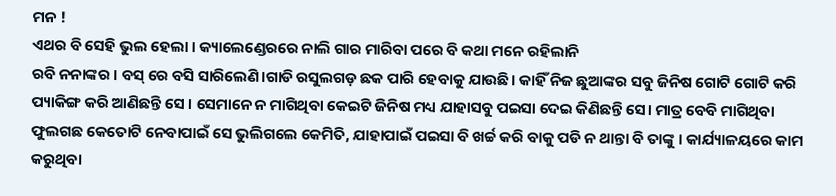ମନ !
ଏଥର ବି ସେହି ଭୁଲ ହେଲା । କ୍ୟାଲେଣ୍ଡେରରେ ନାଲି ଗାର ମାରିବା ପରେ ବି କଥା ମନେ ରହିଲାନି
ରବି ନନାଙ୍କର । ବସ୍ ରେ ବସି ସାରିଲେଣି।ଗାଡି ରସୁଲଗଡ଼ ଛକ ପାରି ହେବାକୁ ଯାଉଛି। କାହିଁ ନିଜ ଛୁଆଙ୍କର ସବୁ ଜିନିଷ ଗୋଟି ଗୋଟି କରି ପ୍ୟାକିଙ୍ଗ କରି ଆଣିଛନ୍ତି ସେ । ସେମାନେ ନ ମାଗିଥିବା କେଇଟି ଜିନିଷ ମଧ୍ୟ ଯାହାସବୁ ପଇସା ଦେଇ କିଣିଛନ୍ତି ସେ। ମାତ୍ର ବେବି ମାଗିଥିବା ଫୁଲଗଛ କେତୋଟି ନେବାପାଇଁ ସେ ଭୁଲିଗଲେ କେମିତି, ଯାହାପାଇଁ ପଇସା ବି ଖର୍ଚ୍ଚ କରି ବାକୁ ପଡି ନ ଥାନ୍ତା ବି ତାଙ୍କୁ । କାର୍ଯ୍ୟାଳୟରେ କାମ କରୁଥିବା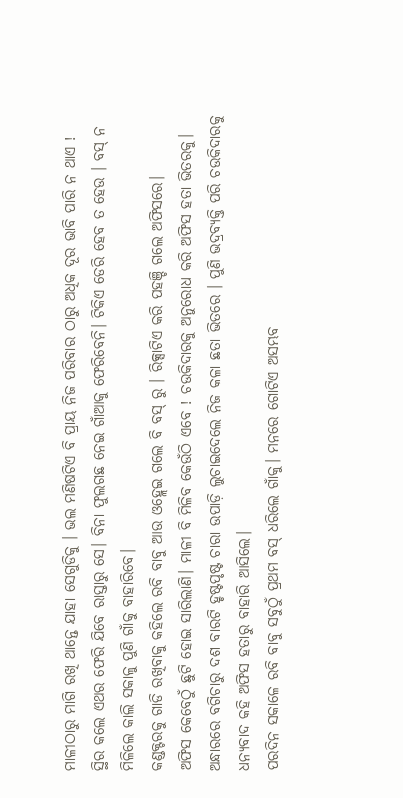ମାଳୀଠାରୁ ମାଗି ରଖି ଥାନ୍ତେ ଯାହା ସେଗୁଡିକୁ । ଭଲ ମଣିଷଟିଏ ବି ପ୍ରାୟ ନିଜ ପରିବାର ଠାରୁ ଅଧିକ ଦୂର ଭାବି ପାରି ନ ଥାଏ !
ସ୍ଥିର କଲେ ଏଥର ଫେରି ଯିବେ ରାସ୍ତାରୁ ସେ। ବିନା ଫୁଲଗଛ ନେଇ ଗାଁଆକୁ ଫେରିବେନି। ଟିକିଏ ଡେରି ହେବ ତ ହେଉ । ବସ୍ ନ ମିଳିଲେ କାଲି ସକାଳୁ ପୁଣି ଗାଁକୁ ବାହାରିବେ।
କଣ୍ଡକ୍ଟରକୁ ଗାଡି ରଖିବାକୁ କହିଲେ ରବି ବାବୁ ଆଉ ଓହ୍ଲେଇ ଗଲେ ବି ବସ୍ ରୁ । ରିକ୍ସାଟିଏ କରି ପହଞ୍ଚି ଗଲେ ଅଫିସରେ।
ଅଫିସ କେବେଠୁଁ ଛୁଟି ହୋଇ ସାରିଲାଣି। ମାଳୀ ବି ମିଳିବ କେଉଁଠି ଏବେ ! ଚଉକିଦାରକୁ ଅନୁରୋଧ କରି ଅଫିସ ହତା ଭିତରକୁ। ଅନ୍ଧାରରେ ବଗିଚାରୁ ଦଶ ବାରଟି ହୃଷ୍ଟପୃଷ୍ଟ ଚାରା ଉପାଡ଼ି ଲୁଚାଇଦେଲେ ନିଜ କଳା ଛତା ଭିତରେ । ପୁଣି ଭଦ୍ରବ୍ୟକ୍ତି ପରି ଚଉକିଦାରକୁ ଧନ୍ୟବାଦ କହି ଅଫିସ ହତାରୁ ବାହାରି ଆସିଲେ।
ପରଦିନ ସକାଳେ ରବି ବାବୁ ସବୁଠୁଁ ପ୍ରଥମ ବସ୍ ଧରିଲେ ଗାଁକୁ। ମନରେ ଗୋଟିଏ ଅସମ୍ଭବ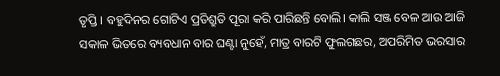ତୃପ୍ତି । ବହୁଦିନର ଗୋଟିଏ ପ୍ରତିଶ୍ରୁତି ପୂରା କରି ପାରିଛନ୍ତି ବୋଲି। କାଲି ସଞ୍ଜ ବେଳ ଆଉ ଆଜି ସକାଳ ଭିତରେ ବ୍ୟବଧାନ ବାର ଘଣ୍ଟା ନୁହେଁ, ମାତ୍ର ବାରଟି ଫୁଲଗଛର, ଅପରିମିତ ଭରସାର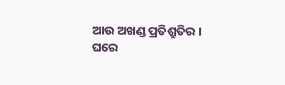ଆଉ ଅଖଣ୍ଡ ପ୍ରତିଶ୍ରୁତିର ।
ଘରେ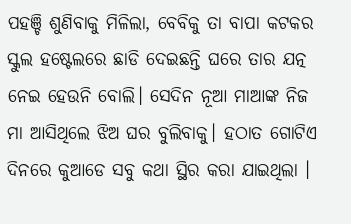ପହଞ୍ଚି ଶୁଣିବାକୁ ମିଳିଲା, ବେବିକୁ ତା ବାପା କଟକର ସ୍କୁଲ ହଷ୍ଟେଲରେ ଛାଡି ଦେଇଛନ୍ତି ଘରେ ତାର ଯତ୍ନ ନେଇ ହେଉନି ବୋଲି। ସେଦିନ ନୂଆ ମାଆଙ୍କ ନିଜ ମା ଆସିଥିଲେ ଝିଅ ଘର ବୁଲିବାକୁ। ହଠାତ ଗୋଟିଏ ଦିନରେ କୁଆଡେ ସବୁ କଥା ସ୍ଥିର କରା ଯାଇଥିଲା ।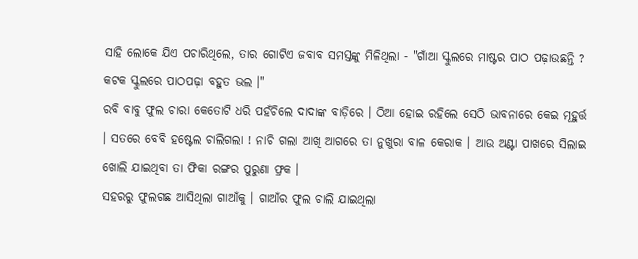ସାହି ଲୋକେ ଯିଏ ପଚାରିଥିଲେ, ତାର ଗୋଟିଏ ଜବାବ ସମସ୍ତଙ୍କୁ ମିଳିଥିଲା - "ଗାଁଆ ସ୍କୁଲରେ ମାଷ୍ଟର ପାଠ ପଢ଼ାଉଛନ୍ତି ? କଟକ ସ୍କୁଲରେ ପାଠପଢ଼ା ବହୁତ ଭଲ ।"
ରବି ବାବୁ ଫୁଲ ଚାରା କେତୋଟି ଧରି ପହଁଚିଲେ ଦାଦାଙ୍କ ବାଡ଼ିରେ । ଠିଆ ହୋଇ ରହିଲେ ସେଠି ଭାବନାରେ କେଇ ମୂହୁର୍ତ୍ତ । ସତରେ ବେବି ହଷ୍ଟେଲ ଚାଲିଗଲା ! ନାଚି ଗଲା ଆଖି ଆଗରେ ତା ନୁଖୁରା ବାଳ କେରାକ । ଆଉ ଅଣ୍ଟା ପାଖରେ ସିଲାଇ ଖୋଲି ଯାଇଥିବା ତା ଫିକା ରଙ୍ଗର ପୁରୁଣା ଫ୍ରକ ।
ସହରରୁ ଫୁଲଗଛ ଆସିଥିଲା ଗାଆଁକୁ । ଗାଆଁର ଫୁଲ ଚାଲି ଯାଇଥିଲା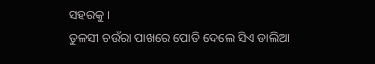ସହରକୁ ।
ତୁଳସୀ ଚଉଁରା ପାଖରେ ପୋତି ଦେଲେ ସିଏ ଡାଲିଆ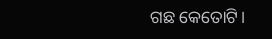ଗଛ କେତୋଟି।